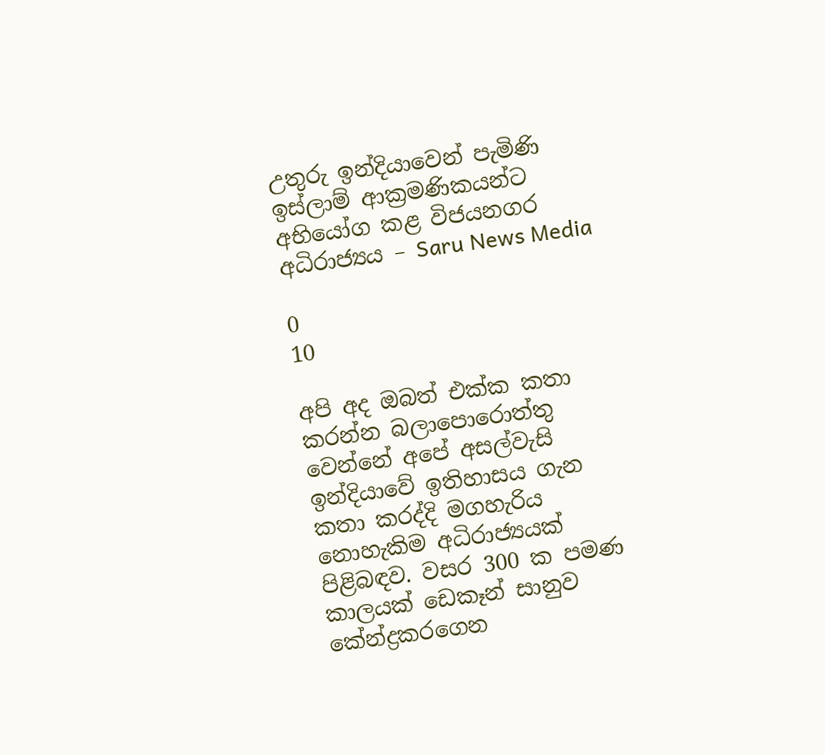උතුරු ඉන්දියාවෙන් පැමිණි ඉස්ලාම් ආක්‍රමණිකයන්ට අභියෝග කළ විජයනගර අධිරාජ්‍යය – Saru News Media

0
10

අපි අද ඔබත් එක්ක කතා කරන්න බලාපොරොත්තු වෙන්නේ අපේ අසල්වැසි ඉන්දියාවේ ඉතිහාසය ගැන කතා කරද්දි මගහැරිය නොහැකිම අධිරාජ්‍යයක් පිළිබඳව. වසර 300 ක පමණ කාලයක් ඩෙකෑන් සානුව කේන්ද්‍රකරගෙන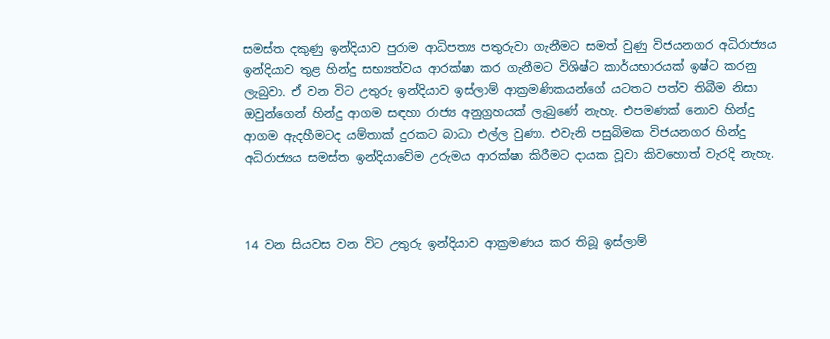සමස්ත දකුණු ඉන්දියාව පුරාම ආධිපත්‍ය පතුරුවා ගැනීමට සමත් වුණු විජයනගර අධිරාජ්‍යය ඉන්දියාව තුළ හින්දු සභ්‍යත්වය ආරක්ෂා කර ගැනීමට විශිෂ්ට කාර්යභාරයක් ඉෂ්ට කරනු ලැබුවා. ඒ වන විට උතුරු ඉන්දියාව ඉස්ලාම් ආක්‍රමණිකයන්ගේ යටතට පත්ව තිබීම නිසා ඔවුන්ගෙන් හින්දු ආගම සඳහා රාජ්‍ය අනුග්‍රහයක් ලැබුණේ නැහැ. එපමණක් නොව හින්දු ආගම ඇදහීමටද යම්තාක් දුරකට බාධා එල්ල වුණා. එවැනි පසුබිමක විජයනගර හින්දු අධිරාජ්‍යය සමස්ත ඉන්දියාවේම උරුමය ආරක්ෂා කිරීමට දායක වූවා කිවහොත් වැරදි නැහැ.



14 වන සියවස වන විට උතුරු ඉන්දියාව ආක්‍රමණය කර තිබූ ඉස්ලාම්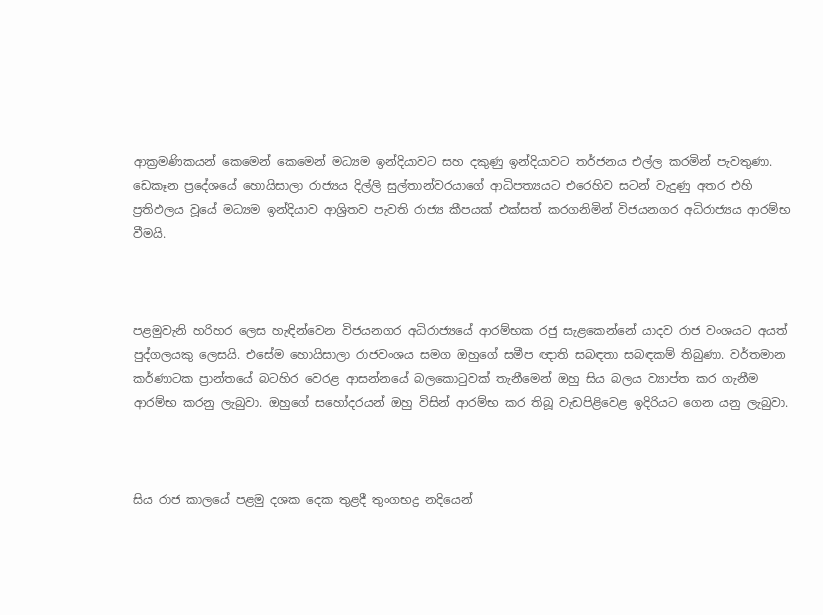ආක්‍රමණිකයන් කෙමෙන් කෙමෙන් මධ්‍යම ඉන්දියාවට සහ දකුණු ඉන්දියාවට තර්ජනය එල්ල කරමින් පැවතුණා. ඩෙකෑන ප්‍රදේශයේ හොයිසාලා රාජ්‍යය දිල්ලි සුල්තාන්වරයාගේ ආධිපත්‍යයට එරෙහිව සටන් වැදුණු අතර එහි ප්‍රතිඵලය වූයේ මධ්‍යම ඉන්දියාව ආශ්‍රිතව පැවති රාජ්‍ය කීපයක් එක්සත් කරගනිමින් විජයනගර අධිරාජ්‍යය ආරම්භ වීමයි.



පළමුවැනි හරිහර ලෙස හැඳින්වෙන විජයනගර අධිරාජ්‍යයේ ආරම්භක රජු සැළකෙන්නේ යාදව රාජ වංශයට අයත් පුද්ගලයකු ලෙසයි. එසේම හොයිසාලා රාජවංශය සමග ඔහුගේ සමීප ඥාති සබඳතා සබඳකම් තිබුණා. වර්තමාන කර්ණාටක ප්‍රාන්තයේ බටහිර වෙරළ ආසන්නයේ බලකොටුවක් තැනීමෙන් ඔහු සිය බලය ව්‍යාප්ත කර ගැනීම ආරම්භ කරනු ලැබුවා. ඔහුගේ සහෝදරයන් ඔහු විසින් ආරම්භ කර තිබූ වැඩපිළිවෙළ ඉදිරියට ගෙන යනු ලැබුවා.



සිය රාජ කාලයේ පළමු දශක දෙක තුළදී තුංගභද්‍ර නදියෙන්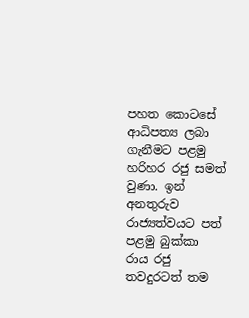පහත කොටසේ ආධිපත්‍ය ලබා ගැනීමට පළමු හරිහර රජු සමත් වුණා. ඉන් අනතුරුව රාජ්‍යත්වයට පත් පළමු බුක්කා රාය රජු තවදුරටත් තම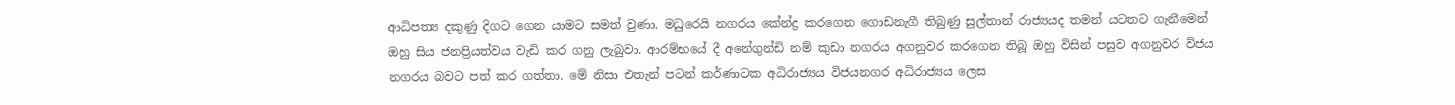ආධිපත්‍ය දකුණු දිගට ගෙන යාමට සමත් වුණා. මධුරෙයි නගරය කේන්ද්‍ර කරගෙන ගොඩනැගී තිබුණු සුල්තාන් රාජ්‍යයද තමන් යටතට ගැනීමෙන් ඔහු සිය ජනප්‍රියත්වය වැඩි කර ගනු ලැබුවා. ආරම්භයේ දී අනේගුන්ඩි නම් කුඩා නගරය අගනුවර කරගෙන තිබූ ඔහු විසින් පසුව අගනුවර විජය නගරය බවට පත් කර ගත්තා. මේ නිසා එතැන් පටන් කර්ණාටක අධිරාජ්‍යය විජයනගර අධිරාජ්‍යය ලෙස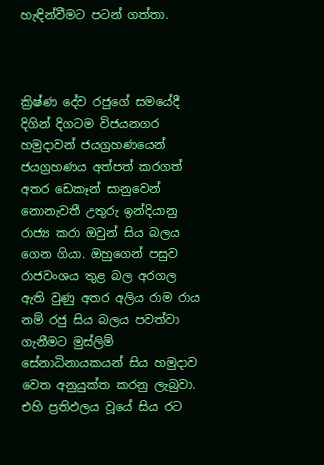හැඳින්වීමට පටන් ගත්තා.



ක්‍රිෂ්ණ දේව රජුගේ සමයේදී දිගින් දිගටම විජයනගර හමුදාවන් ජයග්‍රහණයෙන් ජයග්‍රහණය අත්පත් කරගත් අතර ඩෙකෑන් සානුවෙන් නොනැවතී උතුරු ඉන්දියානු රාජ්‍ය කරා ඔවුන් සිය බලය ගෙන ගියා. ඔහුගෙන් පසුව රාජවංශය තුළ බල අරගල ඇති වුණු අතර අලිය රාම රාය නම් රජු සිය බලය පවත්වා ගැනීමට මුස්ලිම් සේනාධිනායකයන් සිය හමුදාව වෙත අනුයුක්ත කරනු ලැබුවා. එහි ප්‍රතිඵලය වූයේ සිය රට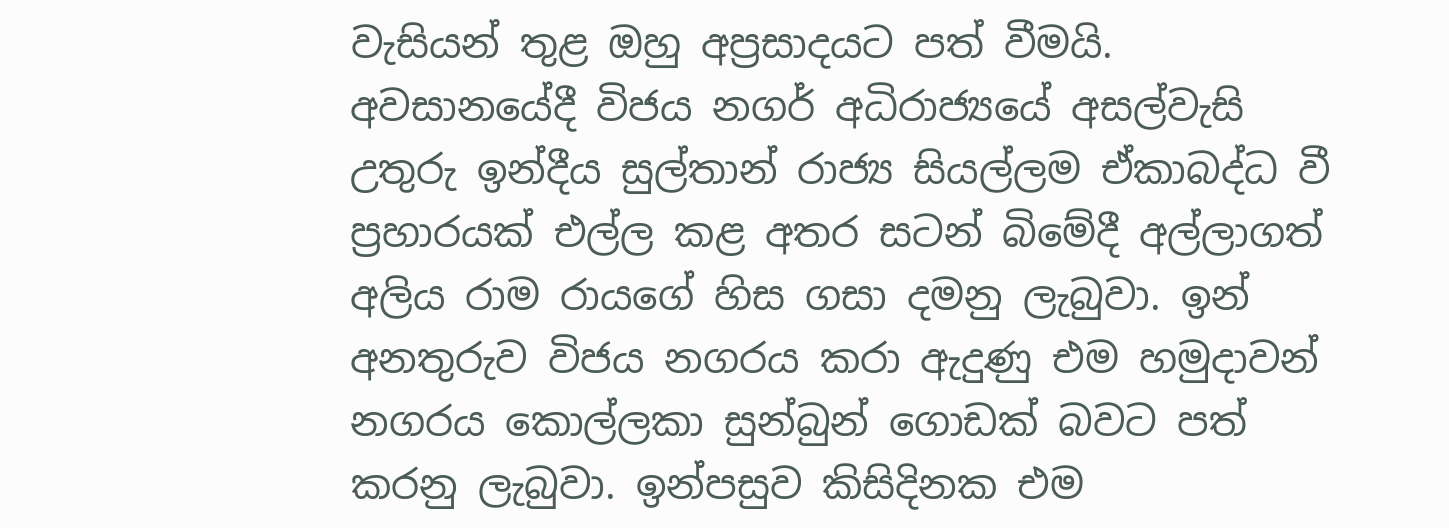වැසියන් තුළ ඔහු අප්‍රසාදයට පත් වීමයි. අවසානයේදී විජය නගර් අධිරාජ්‍යයේ අසල්වැසි උතුරු ඉන්දීය සුල්තාන් රාජ්‍ය සියල්ලම ඒකාබද්ධ වී ප්‍රහාරයක් එල්ල කළ අතර සටන් බිමේදී අල්ලාගත් අලිය රාම රායගේ හිස ගසා දමනු ලැබුවා. ඉන් අනතුරුව විජය නගරය කරා ඇදුණු එම හමුදාවන් නගරය කොල්ලකා සුන්බුන් ගොඩක් බවට පත් කරනු ලැබුවා. ඉන්පසුව කිසිදිනක එම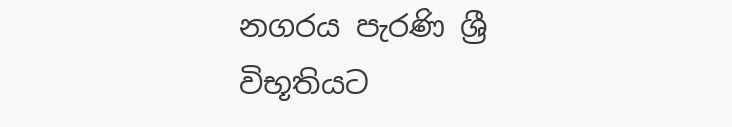නගරය පැරණි ශ්‍රී විභූතියට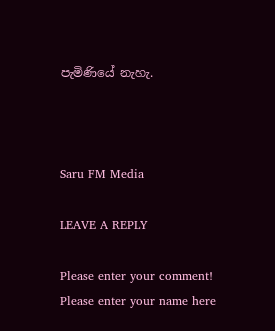පැමිණියේ නැහැ.



Saru FM Media

LEAVE A REPLY

Please enter your comment!
Please enter your name here